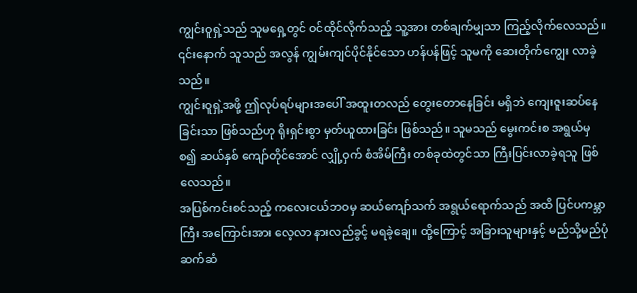ကျွင်းဝူရှဲ့သည် သူမရှေ့တွင် ဝင်ထိုင်လိုက်သည့် သူ့အား တစ်ချက်မျှသာ ကြည့်လိုက်လေသည်။ ၎င်းနောက် သူသည် အလွန် ကျွမ်းကျင်ပိုင်နိုင်သော ဟန်ပန်ဖြင့် သူမကို ဆေးတိုက်ကျွေး လာခဲ့သည်။
ကျွင်းဝူရှဲ့အဖို့ ဤလုပ်ရပ်များအပေါ် အထူးတလည် တွေးတောနေခြင်း မရှိဘဲ ကျေးဇူးဆပ်နေခြင်းသာ ဖြစ်သည်ဟု ရိုးရှင်းစွာ မှတ်ယူထားခြင်း ဖြစ်သည်။ သူမသည် မွေးကင်းစ အရွယ်မှစ၍ ဆယ်နှစ် ကျော်တိုင်အောင် လျှို့ဝှက် စံအိမ်ကြီး တစ်ခုထဲတွင်သာ ကြီးပြင်းလာခဲ့ရသူ ဖြစ်လေသည်။
အပြစ်ကင်းစင်သည့် ကလေးငယ်ဘဝမှ ဆယ်ကျော်သက် အရွယ်ရောက်သည် အထိ ပြင်ပကမ္ဘာကြီး အကြောင်းအား လေ့လာ နားလည်ခွင့် မရခဲ့ချေ။ ထို့ကြောင့် အခြားသူများနှင့် မည်သို့မည်ပုံ ဆက်ဆံ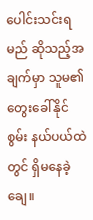ပေါင်းသင်းရမည် ဆိုသည့်အချက်မှာ သူမ၏ တွေးခေါ်နိုင်စွမ်း နယ်ပယ်ထဲတွင် ရှိမနေခဲ့ချေ။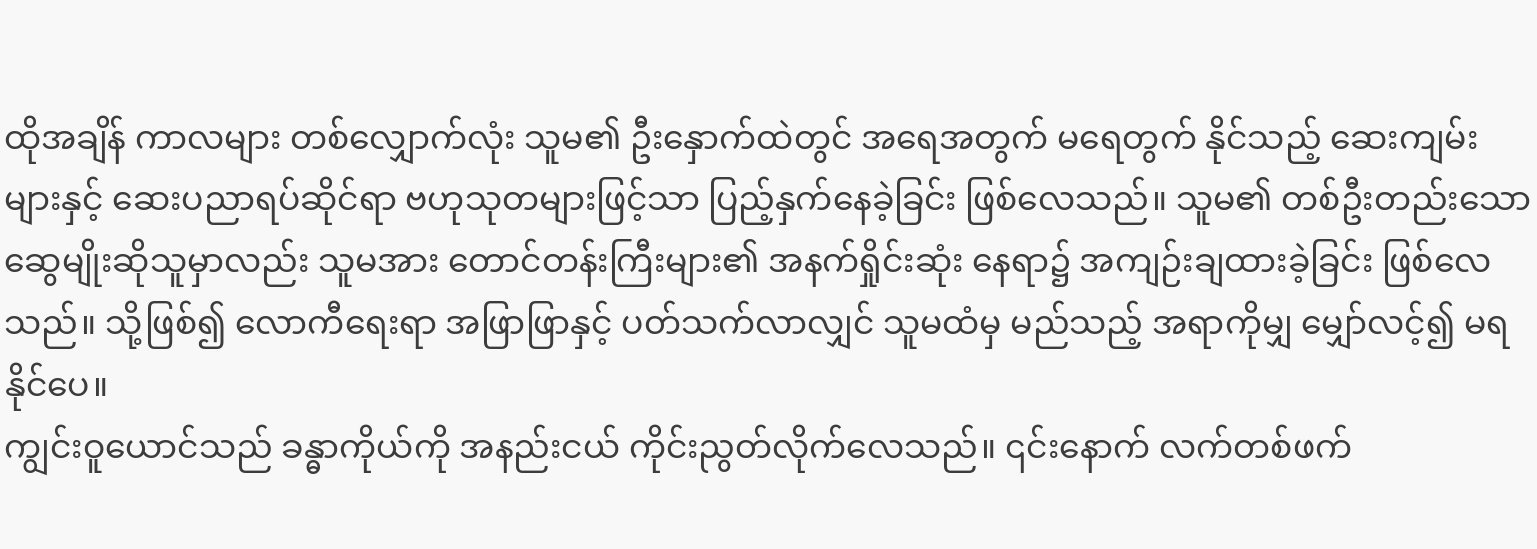ထိုအချိန် ကာလများ တစ်လျှောက်လုံး သူမ၏ ဦးနှောက်ထဲတွင် အရေအတွက် မရေတွက် နိုင်သည့် ဆေးကျမ်းများနှင့် ဆေးပညာရပ်ဆိုင်ရာ ဗဟုသုတများဖြင့်သာ ပြည့်နှက်နေခဲ့ခြင်း ဖြစ်လေသည်။ သူမ၏ တစ်ဦးတည်းသော ဆွေမျိုးဆိုသူမှာလည်း သူမအား တောင်တန်းကြီးများ၏ အနက်ရှိုင်းဆုံး နေရာ၌ အကျဉ်းချထားခဲ့ခြင်း ဖြစ်လေသည်။ သို့ဖြစ်၍ လောကီရေးရာ အဖြာဖြာနှင့် ပတ်သက်လာလျှင် သူမထံမှ မည်သည့် အရာကိုမျှ မျှော်လင့်၍ မရနိုင်ပေ။
ကျွင်းဝူယောင်သည် ခန္ဓာကိုယ်ကို အနည်းငယ် ကိုင်းညွတ်လိုက်လေသည်။ ၎င်းနောက် လက်တစ်ဖက်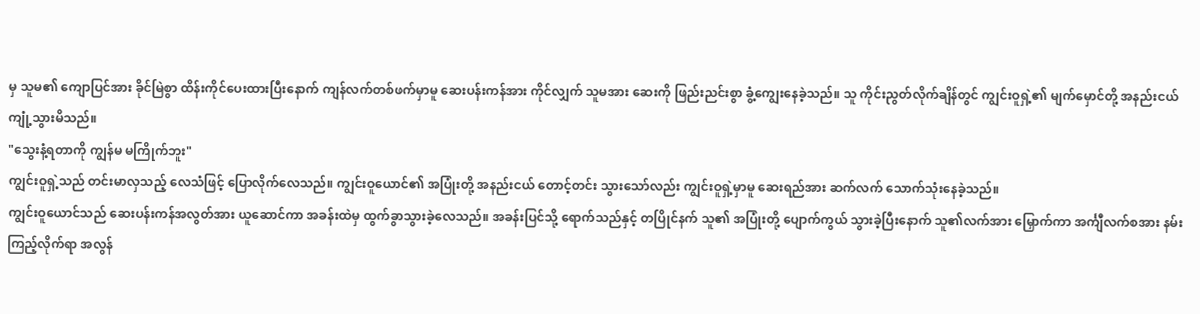မှ သူမ၏ ကျောပြင်အား ခိုင်မြဲစွာ ထိန်းကိုင်ပေးထားပြီးနောက် ကျန်လက်တစ်ဖက်မှာမူ ဆေးပန်းကန်အား ကိုင်လျှက် သူမအား ဆေးကို ဖြည်းညင်းစွာ ခွံ့ကျွေးနေခဲ့သည်။ သူ ကိုင်းညွတ်လိုက်ချိန်တွင် ကျွင်းဝူရှဲ့၏ မျက်မှောင်တို့ အနည်းငယ် ကျုံ့သွားမိသည်။
"သွေးနံ့ရတာကို ကျွန်မ မကြိုက်ဘူး"
ကျွင်းဝူရှဲ့သည် တင်းမာလှသည့် လေသံဖြင့် ပြောလိုက်လေသည်။ ကျွင်းဝူယောင်၏ အပြုံးတို့ အနည်းငယ် တောင့်တင်း သွားသော်လည်း ကျွင်းဝူရှဲ့မှာမူ ဆေးရည်အား ဆက်လက် သောက်သုံးနေခဲ့သည်။
ကျွင်းဝူယောင်သည် ဆေးပန်းကန်အလွတ်အား ယူဆောင်ကာ အခန်းထဲမှ ထွက်ခွာသွားခဲ့လေသည်။ အခန်းပြင်သို့ ရောက်သည်နှင့် တပြိုင်နက် သူ၏ အပြုံးတို့ ပျောက်ကွယ် သွားခဲ့ပြီးနောက် သူ၏လက်အား မြှောက်ကာ အင်္ကျီလက်စအား နမ်းကြည့်လိုက်ရာ အလွန်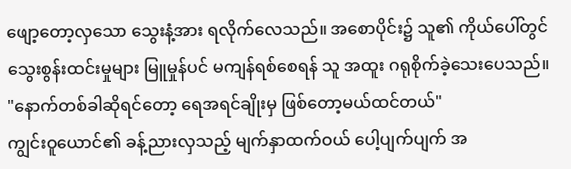ဖျော့တော့လှသော သွေးနံ့အား ရလိုက်လေသည်။ အစောပိုင်း၌ သူ၏ ကိုယ်ပေါ်တွင် သွေးစွန်းထင်းမှုများ မြူမှုန်ပင် မကျန်ရစ်စေရန် သူ အထူး ဂရုစိုက်ခဲ့သေးပေသည်။
"နောက်တစ်ခါဆိုရင်တော့ ရေအရင်ချိုးမှ ဖြစ်တော့မယ်ထင်တယ်"
ကျွင်းဝူယောင်၏ ခန့်ညားလှသည့် မျက်နှာထက်ဝယ် ပေါ့ပျက်ပျက် အ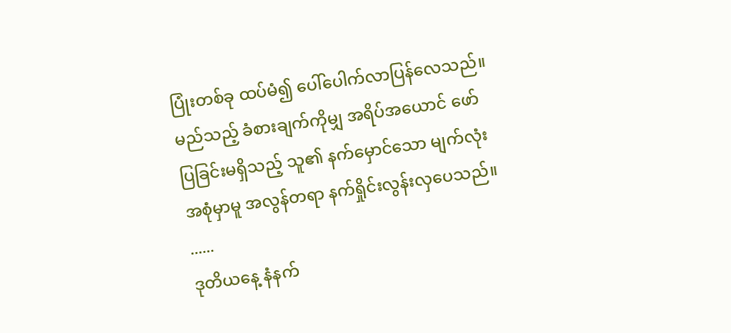ပြုံးတစ်ခု ထပ်မံ၍ ပေါ်ပေါက်လာပြန်လေသည်။ မည်သည့် ခံစားချက်ကိုမျှ အရိပ်အယောင် ဖော်ပြခြင်းမရှိသည့် သူ၏ နက်မှောင်သော မျက်လုံးအစုံမှာမူ အလွန်တရာ နက်ရှိုင်းလွန်းလှပေသည်။
......
ဒုတိယနေ့ နံနက်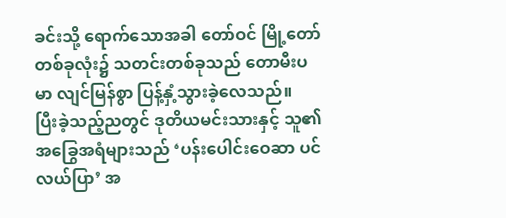ခင်းသို့ ရောက်သောအခါ တော်ဝင် မြို့တော် တစ်ခုလုံး၌ သတင်းတစ်ခုသည် တောမီးပမာ လျင်မြန်စွာ ပြန့်နှံ့သွားခဲ့လေသည်။
ပြီးခဲ့သည့်ညတွင် ဒုတိယမင်းသားနှင့် သူ၏အခြွေအရံများသည် ‘ပန်းပေါင်းဝေဆာ ပင်လယ်ပြာ’ အ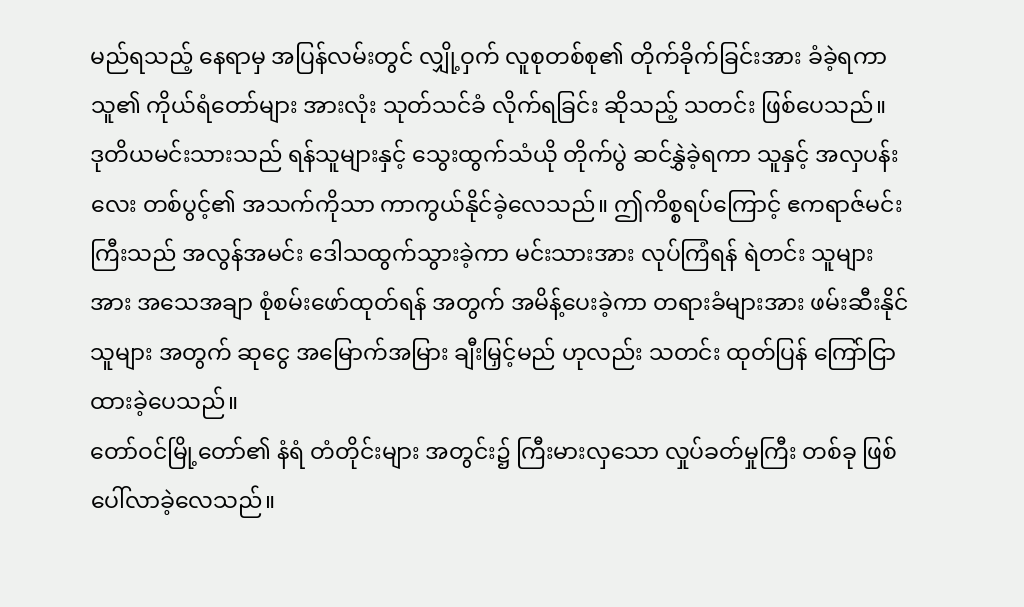မည်ရသည့် နေရာမှ အပြန်လမ်းတွင် လျှို့ဝှက် လူစုတစ်စု၏ တိုက်ခိုက်ခြင်းအား ခံခဲ့ရကာ သူ၏ ကိုယ်ရံတော်များ အားလုံး သုတ်သင်ခံ လိုက်ရခြင်း ဆိုသည့် သတင်း ဖြစ်ပေသည်။
ဒုတိယမင်းသားသည် ရန်သူများနှင့် သွေးထွက်သံယို တိုက်ပွဲ ဆင်နွှဲခဲ့ရကာ သူနှင့် အလှပန်းလေး တစ်ပွင့်၏ အသက်ကိုသာ ကာကွယ်နိုင်ခဲ့လေသည်။ ဤကိစ္စရပ်ကြောင့် ဧကရာဇ်မင်းကြီးသည် အလွန်အမင်း ဒေါသထွက်သွားခဲ့ကာ မင်းသားအား လုပ်ကြံရန် ရဲတင်း သူများအား အသေအချာ စုံစမ်းဖော်ထုတ်ရန် အတွက် အမိန့်ပေးခဲ့ကာ တရားခံများအား ဖမ်းဆီးနိုင်သူများ အတွက် ဆုငွေ အမြောက်အမြား ချီးမြှင့်မည် ဟုလည်း သတင်း ထုတ်ပြန် ကြော်ငြာ ထားခဲ့ပေသည်။
တော်ဝင်မြို့တော်၏ နံရံ တံတိုင်းများ အတွင်း၌ ကြီးမားလှသော လှုပ်ခတ်မှုကြီး တစ်ခု ဖြစ်ပေါ်လာခဲ့လေသည်။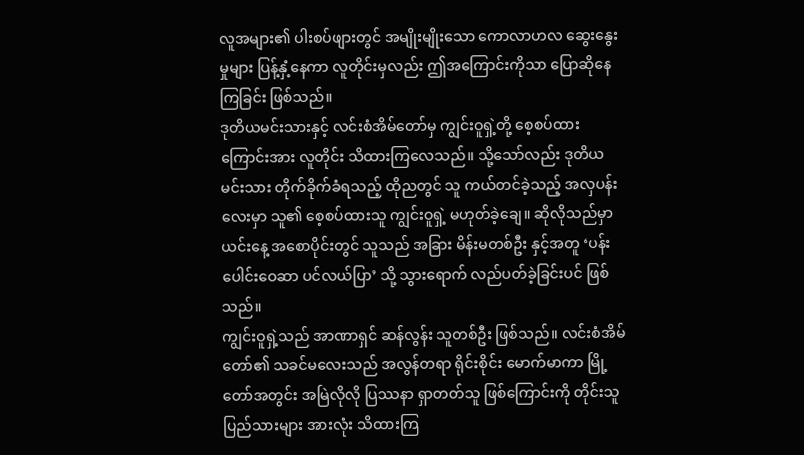လူအများ၏ ပါးစပ်ဖျားတွင် အမျိုးမျိုးသော ကောလာဟလ ဆွေးနွေးမှုများ ပြန့်နှံ့နေကာ လူတိုင်းမှလည်း ဤအကြောင်းကိုသာ ပြောဆိုနေကြခြင်း ဖြစ်သည်။
ဒုတိယမင်းသားနှင့် လင်းစံအိမ်တော်မှ ကျွင်းဝူရှဲ့တို့ စေ့စပ်ထားကြောင်းအား လူတိုင်း သိထားကြလေသည်။ သို့သော်လည်း ဒုတိယမင်းသား တိုက်ခိုက်ခံရသည့် ထိုညတွင် သူ ကယ်တင်ခဲ့သည့် အလှပန်းလေးမှာ သူ၏ စေ့စပ်ထားသူ ကျွင်းဝူရှဲ့ မဟုတ်ခဲ့ချေ။ ဆိုလိုသည်မှာ ယင်းနေ့ အစောပိုင်းတွင် သူသည် အခြား မိန်းမတစ်ဦး နှင့်အတူ ‘ပန်းပေါင်းဝေဆာ ပင်လယ်ပြာ’ သို့ သွားရောက် လည်ပတ်ခဲ့ခြင်းပင် ဖြစ်သည်။
ကျွင်းဝူရှဲ့သည် အာဏာရှင် ဆန်လွန်း သူတစ်ဦး ဖြစ်သည်။ လင်းစံအိမ်တော်၏ သခင်မလေးသည် အလွန်တရာ ရိုင်းစိုင်း မောက်မာကာ မြို့တော်အတွင်း အမြဲလိုလို ပြဿနာ ရှာတတ်သူ ဖြစ်ကြောင်းကို တိုင်းသူပြည်သားများ အားလုံး သိထားကြ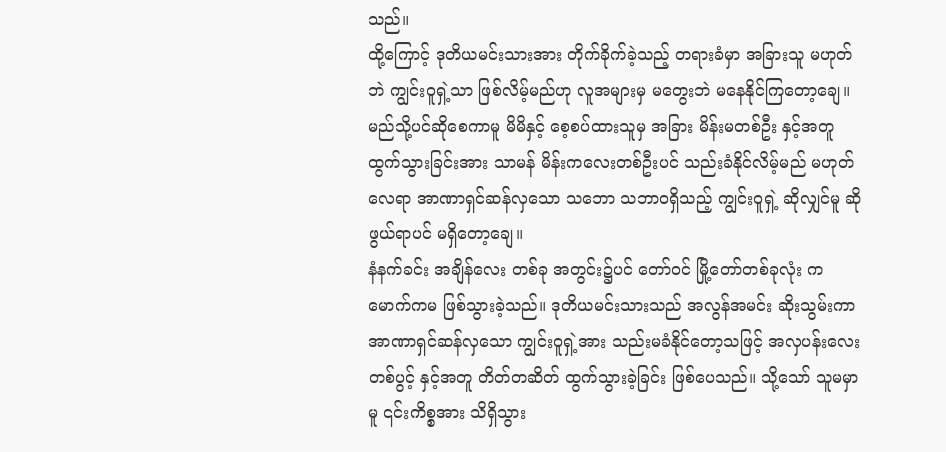သည်။
ထို့ကြောင့် ဒုတိယမင်းသားအား တိုက်ခိုက်ခဲ့သည့် တရားခံမှာ အခြားသူ မဟုတ်ဘဲ ကျွင်းဝူရှဲ့သာ ဖြစ်လိမ့်မည်ဟု လူအများမှ မတွေးဘဲ မနေနိုင်ကြတော့ချေ။ မည်သို့ပင်ဆိုစေကာမူ မိမိနှင့် စေ့စပ်ထားသူမှ အခြား မိန်းမတစ်ဦး နှင့်အတူ ထွက်သွားခြင်းအား သာမန် မိန်းကလေးတစ်ဦးပင် သည်းခံနိုင်လိမ့်မည် မဟုတ်လေရာ အာဏာရှင်ဆန်လှသော သဘော သဘာဝရှိသည့် ကျွင်းဝူရှဲ့ ဆိုလျှင်မူ ဆိုဖွယ်ရာပင် မရှိတော့ချေ။
နံနက်ခင်း အချိန်လေး တစ်ခု အတွင်း၌ပင် တော်ဝင် မြို့တော်တစ်ခုလုံး ကမောက်ကမ ဖြစ်သွားခဲ့သည်။ ဒုတိယမင်းသားသည် အလွန်အမင်း ဆိုးသွမ်းကာ အာဏာရှင်ဆန်လှသော ကျွင်းဝူရှဲ့အား သည်းမခံနိုင်တော့သဖြင့် အလှပန်းလေး တစ်ပွင့် နှင့်အတူ တိတ်တဆိတ် ထွက်သွားခဲ့ခြင်း ဖြစ်ပေသည်။ သို့သော် သူမမှာမူ ၎င်းကိစ္စအား သိရှိသွား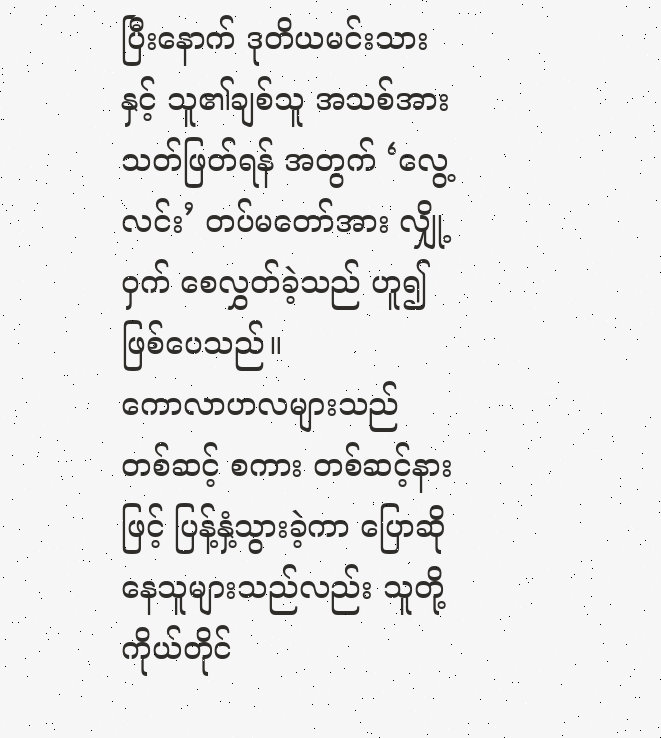ပြီးနောက် ဒုတိယမင်းသားနှင့် သူ၏ချစ်သူ အသစ်အား သတ်ဖြတ်ရန် အတွက် ‘လွေ့လင်း’ တပ်မတော်အား လျှို့ဝှက် စေလွှတ်ခဲ့သည် ဟူ၍ ဖြစ်ပေသည်။
ကောလာဟလများသည် တစ်ဆင့် စကား တစ်ဆင့်နားဖြင့် ပြန့်နှံ့သွားခဲ့ကာ ပြောဆိုနေသူများသည်လည်း သူတို့ကိုယ်တိုင်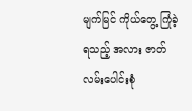မျက်မြင် ကိုယ်တွေ့ ကြုံခဲ့ရသည့် အလား ဇာတ်လမ်းပေါင်းစုံ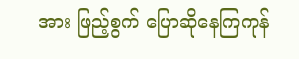အား ဖြည့်စွက် ပြောဆိုနေကြကုန်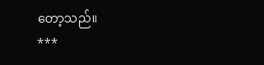တော့သည်။
***